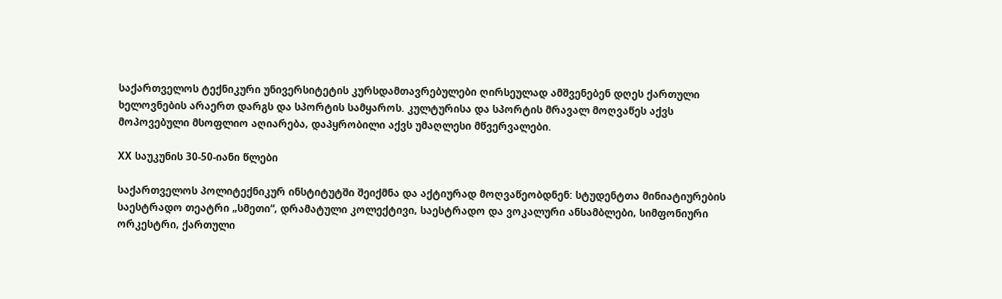საქართველოს ტექნიკური უნივერსიტეტის კურსდამთავრებულები ღირსეულად ამშვენებენ დღეს ქართული ხელოვნების არაერთ დარგს და სპორტის სამყაროს. კულტურისა და სპორტის მრავალ მოღვაწეს აქვს მოპოვებული მსოფლიო აღიარება, დაპყრობილი აქვს უმაღლესი მწვერვალები.

XX საუკუნის 30-50-იანი წლები

საქართველოს პოლიტექნიკურ ინსტიტუტში შეიქმნა და აქტიურად მოღვაწეობდნენ: სტუდენტთა მინიატიურების საესტრადო თეატრი „სმეთი“, დრამატული კოლექტივი, საესტრადო და ვოკალური ანსამბლები, სიმფონიური ორკესტრი, ქართული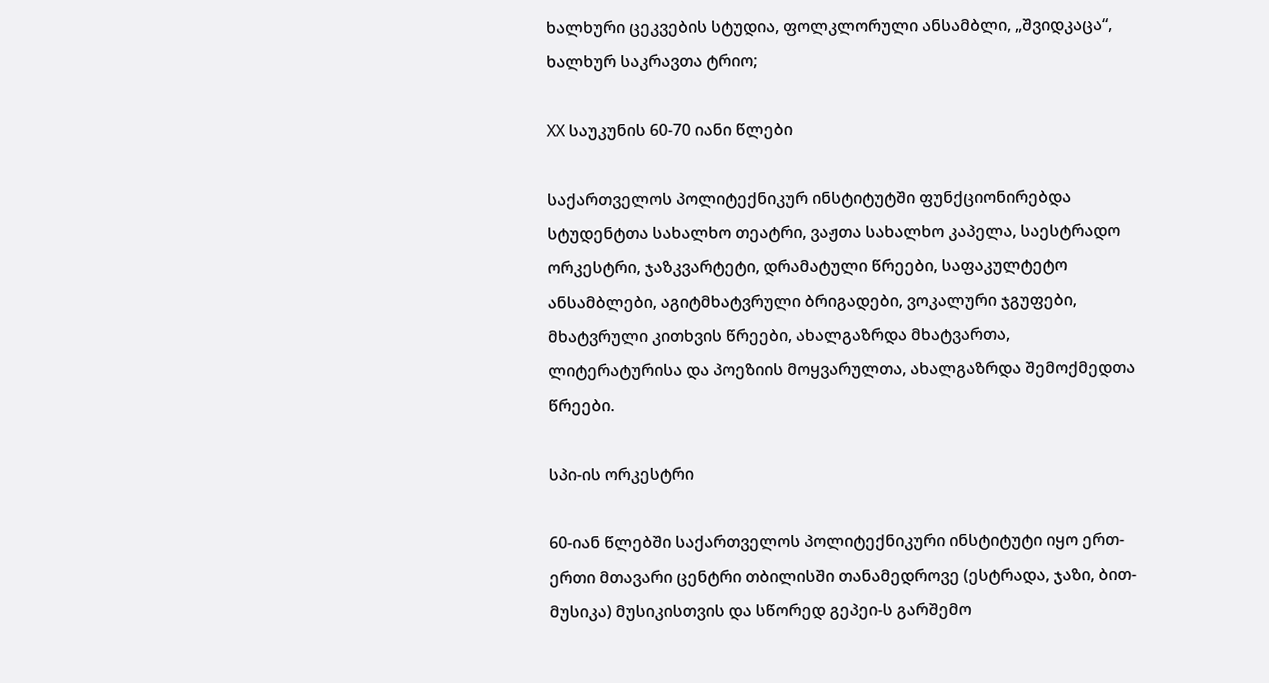ხალხური ცეკვების სტუდია, ფოლკლორული ანსამბლი, „შვიდკაცა“, ხალხურ საკრავთა ტრიო;

XX საუკუნის 60-70 იანი წლები

საქართველოს პოლიტექნიკურ ინსტიტუტში ფუნქციონირებდა სტუდენტთა სახალხო თეატრი, ვაჟთა სახალხო კაპელა, საესტრადო ორკესტრი, ჯაზკვარტეტი, დრამატული წრეები, საფაკულტეტო ანსამბლები, აგიტმხატვრული ბრიგადები, ვოკალური ჯგუფები, მხატვრული კითხვის წრეები, ახალგაზრდა მხატვართა, ლიტერატურისა და პოეზიის მოყვარულთა, ახალგაზრდა შემოქმედთა წრეები.

სპი-ის ორკესტრი

60-იან წლებში საქართველოს პოლიტექნიკური ინსტიტუტი იყო ერთ-ერთი მთავარი ცენტრი თბილისში თანამედროვე (ესტრადა, ჯაზი, ბით-მუსიკა) მუსიკისთვის და სწორედ გეპეი-ს გარშემო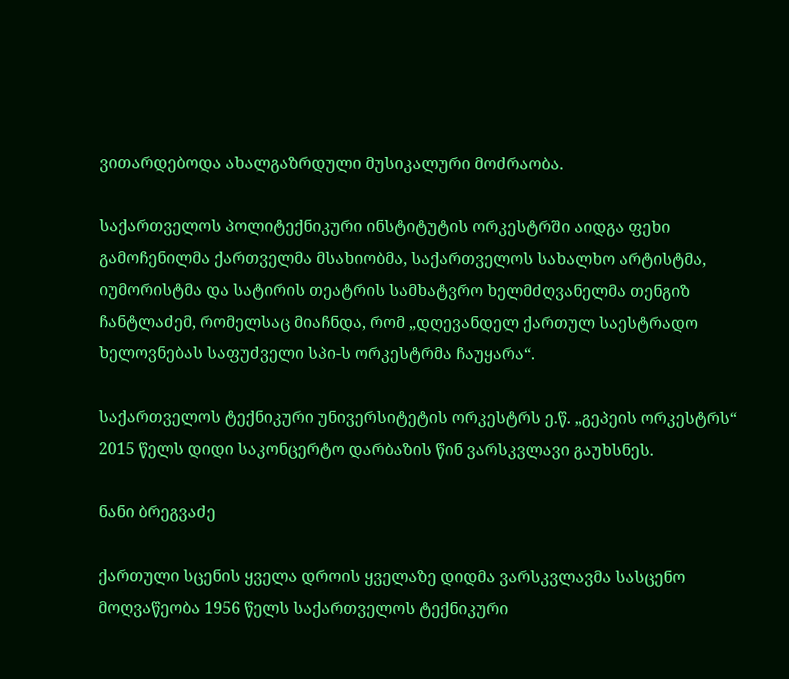ვითარდებოდა ახალგაზრდული მუსიკალური მოძრაობა.

საქართველოს პოლიტექნიკური ინსტიტუტის ორკესტრში აიდგა ფეხი გამოჩენილმა ქართველმა მსახიობმა, საქართველოს სახალხო არტისტმა, იუმორისტმა და სატირის თეატრის სამხატვრო ხელმძღვანელმა თენგიზ ჩანტლაძემ, რომელსაც მიაჩნდა, რომ „დღევანდელ ქართულ საესტრადო ხელოვნებას საფუძველი სპი-ს ორკესტრმა ჩაუყარა“.

საქართველოს ტექნიკური უნივერსიტეტის ორკესტრს ე.წ. „გეპეის ორკესტრს“ 2015 წელს დიდი საკონცერტო დარბაზის წინ ვარსკვლავი გაუხსნეს.

ნანი ბრეგვაძე

ქართული სცენის ყველა დროის ყველაზე დიდმა ვარსკვლავმა სასცენო მოღვაწეობა 1956 წელს საქართველოს ტექნიკური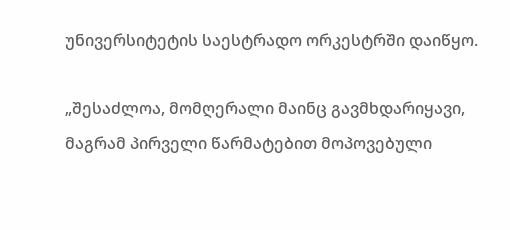უნივერსიტეტის საესტრადო ორკესტრში დაიწყო.

„შესაძლოა, მომღერალი მაინც გავმხდარიყავი, მაგრამ პირველი წარმატებით მოპოვებული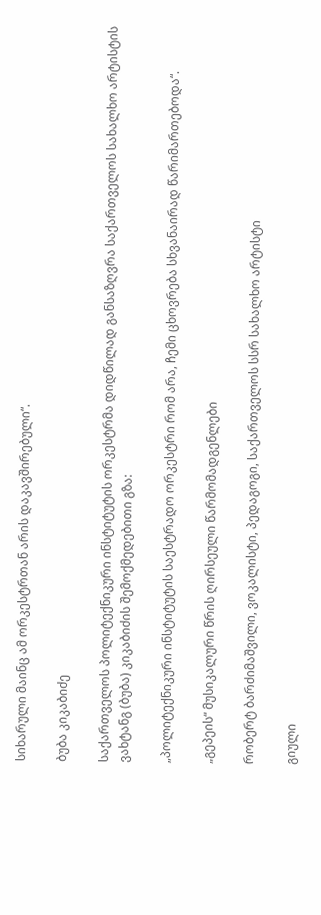სიხარული მაინც ამ ორკესტრთან არის დაკავშირებული“.

ბუბა კიკაბიძე

საქართველოს პოლიტექნიკური ინსტიტუტის ორკესტრმა დიდწილად განსაზღვრა საქართველოს სახალხო არტისტის ვახტანგ (ბუბა) კიკაბიძის შემოქმედებითი გზა:

„პოლიტექნიკური ინსტიტუტის საესტრადო ორკესტრი რომ არა, ჩემი ცხოვრება სხვანაირად წარიმართებოდა“.

„გეპეის“ მუსიკალური წრის ღირსეული წარმომადგენლები

რობერტ ბარძიმაშვილი, ვოკალისტი, პედაგოგი, საქართველოს სსრ სახალხო არტისტი

გიული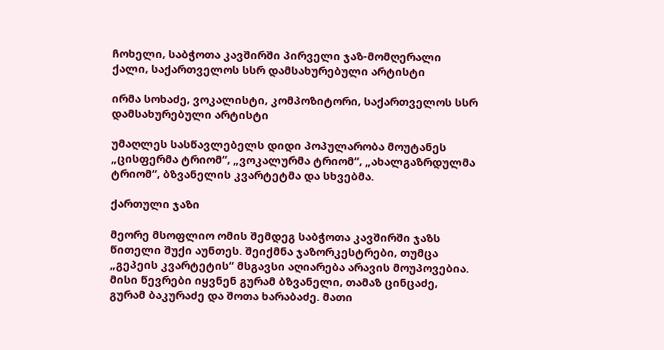ჩოხელი, საბჭოთა კავშირში პირველი ჯაზ-მომღერალი ქალი, საქართველოს სსრ დამსახურებული არტისტი

ირმა სოხაძე, ვოკალისტი, კომპოზიტორი, საქართველოს სსრ დამსახურებული არტისტი

უმაღლეს სასწავლებელს დიდი პოპულარობა მოუტანეს „ცისფერმა ტრიომ“, „ვოკალურმა ტრიომ“, „ახალგაზრდულმა ტრიომ“, ბზვანელის კვარტეტმა და სხვებმა.

ქართული ჯაზი

მეორე მსოფლიო ომის შემდეგ საბჭოთა კავშირში ჯაზს წითელი შუქი აუნთეს. შეიქმნა ჯაზორკესტრები, თუმცა „გეპეის კვარტეტის“ მსგავსი აღიარება არავის მოუპოვებია. მისი წევრები იყვნენ გურამ ბზვანელი, თამაზ ცინცაძე, გურამ ბაკურაძე და შოთა ხარაბაძე. მათი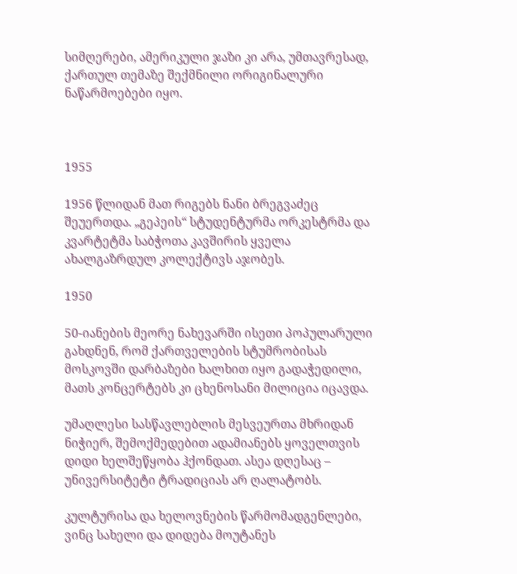სიმღერები, ამერიკული ჯაზი კი არა, უმთავრესად, ქართულ თემაზე შექმნილი ორიგინალური ნაწარმოებები იყო.



1955

1956 წლიდან მათ რიგებს ნანი ბრეგვაძეც შეუერთდა. „გეპეის“ სტუდენტურმა ორკესტრმა და კვარტეტმა საბჭოთა კავშირის ყველა ახალგაზრდულ კოლექტივს აჯობეს.

1950

50-იანების მეორე ნახევარში ისეთი პოპულარული გახდნენ, რომ ქართველების სტუმრობისას მოსკოვში დარბაზები ხალხით იყო გადაჭედილი, მათს კონცერტებს კი ცხენოსანი მილიცია იცავდა.

უმაღლესი სასწავლებლის მესვეურთა მხრიდან ნიჭიერ, შემოქმედებით ადამიანებს ყოველთვის დიდი ხელშეწყობა ჰქონდათ. ასეა დღესაც – უნივერსიტეტი ტრადიციას არ ღალატობს.

კულტურისა და ხელოვნების წარმომადგენლები, ვინც სახელი და დიდება მოუტანეს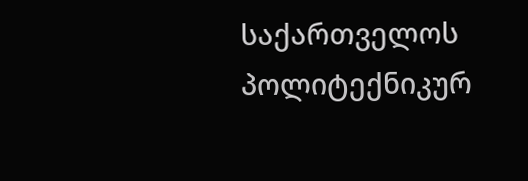საქართველოს პოლიტექნიკურ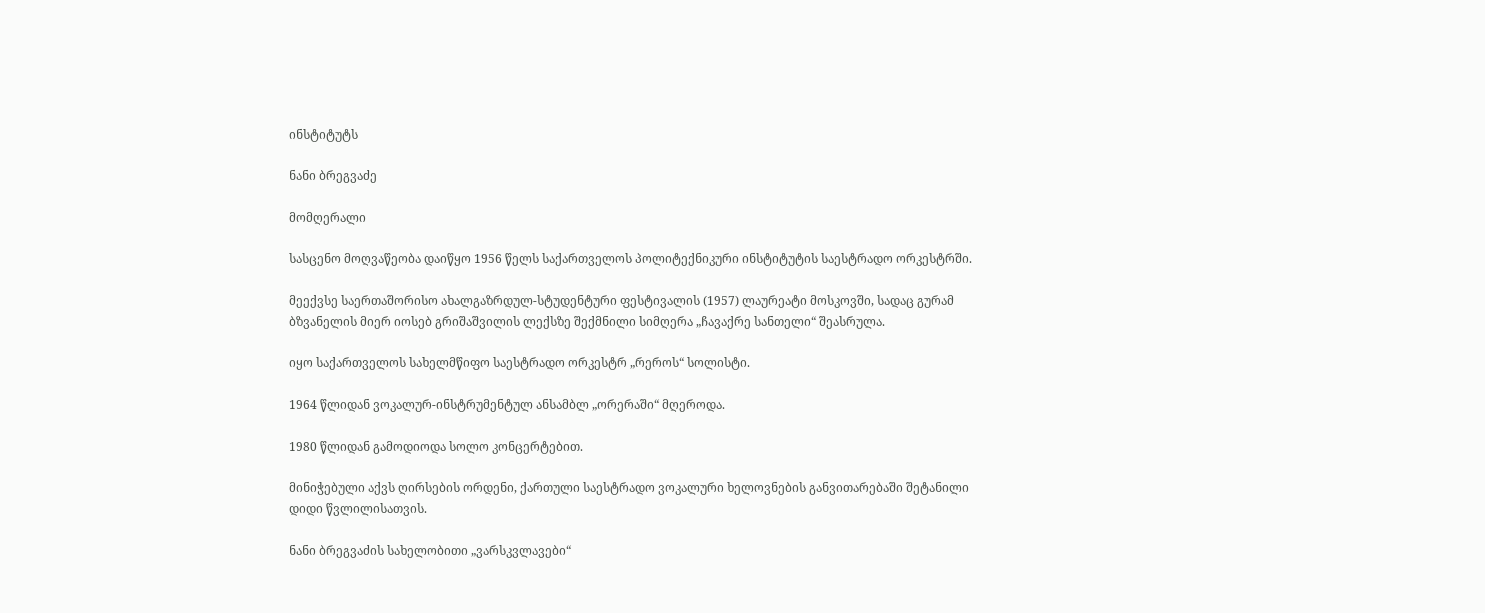ინსტიტუტს

ნანი ბრეგვაძე

მომღერალი

სასცენო მოღვაწეობა დაიწყო 1956 წელს საქართველოს პოლიტექნიკური ინსტიტუტის საესტრადო ორკესტრში.

მეექვსე საერთაშორისო ახალგაზრდულ-სტუდენტური ფესტივალის (1957) ლაურეატი მოსკოვში, სადაც გურამ ბზვანელის მიერ იოსებ გრიშაშვილის ლექსზე შექმნილი სიმღერა „ჩავაქრე სანთელი“ შეასრულა.

იყო საქართველოს სახელმწიფო საესტრადო ორკესტრ „რეროს“ სოლისტი.

1964 წლიდან ვოკალურ-ინსტრუმენტულ ანსამბლ „ორერაში“ მღეროდა.

1980 წლიდან გამოდიოდა სოლო კონცერტებით.

მინიჭებული აქვს ღირსების ორდენი, ქართული საესტრადო ვოკალური ხელოვნების განვითარებაში შეტანილი დიდი წვლილისათვის.

ნანი ბრეგვაძის სახელობითი „ვარსკვლავები“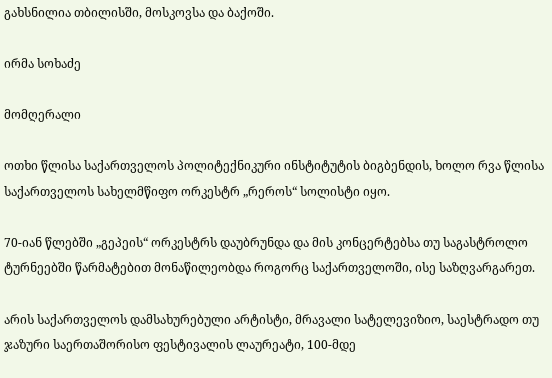გახსნილია თბილისში, მოსკოვსა და ბაქოში.

ირმა სოხაძე

მომღერალი

ოთხი წლისა საქართველოს პოლიტექნიკური ინსტიტუტის ბიგბენდის, ხოლო რვა წლისა საქართველოს სახელმწიფო ორკესტრ „რეროს“ სოლისტი იყო.

70-იან წლებში „გეპეის“ ორკესტრს დაუბრუნდა და მის კონცერტებსა თუ საგასტროლო ტურნეებში წარმატებით მონაწილეობდა როგორც საქართველოში, ისე საზღვარგარეთ.

არის საქართველოს დამსახურებული არტისტი, მრავალი სატელევიზიო, საესტრადო თუ ჯაზური საერთაშორისო ფესტივალის ლაურეატი, 100-მდე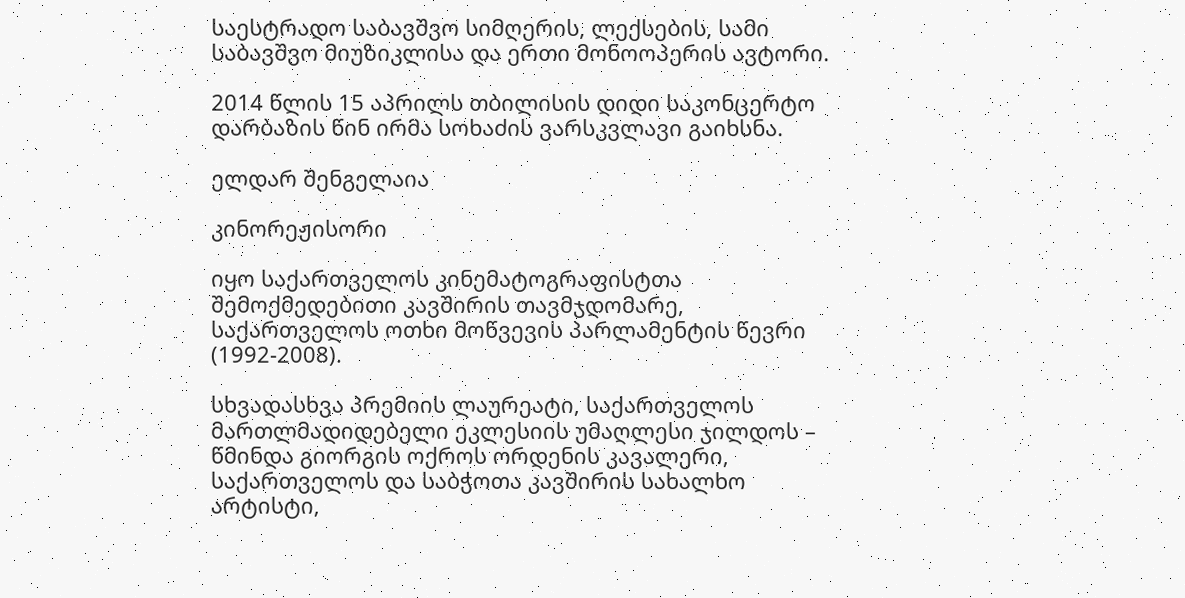საესტრადო საბავშვო სიმღერის, ლექსების, სამი საბავშვო მიუზიკლისა და ერთი მონოოპერის ავტორი.

2014 წლის 15 აპრილს თბილისის დიდი საკონცერტო დარბაზის წინ ირმა სოხაძის ვარსკვლავი გაიხსნა.

ელდარ შენგელაია

კინორეჟისორი

იყო საქართველოს კინემატოგრაფისტთა შემოქმედებითი კავშირის თავმჯდომარე, საქართველოს ოთხი მოწვევის პარლამენტის წევრი (1992-2008).

სხვადასხვა პრემიის ლაურეატი, საქართველოს მართლმადიდებელი ეკლესიის უმაღლესი ჯილდოს – წმინდა გიორგის ოქროს ორდენის კავალერი, საქართველოს და საბჭოთა კავშირის სახალხო არტისტი,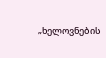„ხელოვნების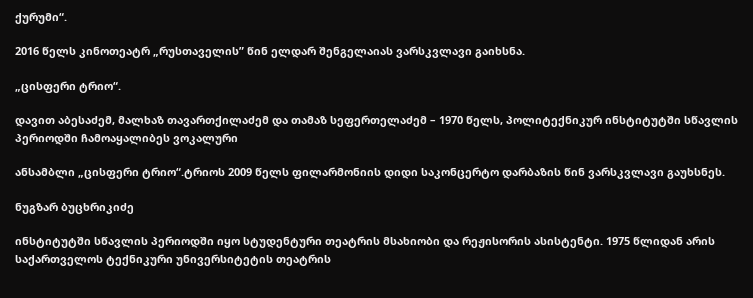ქურუმი“.

2016 წელს კინოთეატრ „რუსთაველის” წინ ელდარ შენგელაიას ვარსკვლავი გაიხსნა.

„ცისფერი ტრიო“.

დავით აბესაძემ, მალხაზ თავართქილაძემ და თამაზ სეფერთელაძემ – 1970 წელს, პოლიტექნიკურ ინსტიტუტში სწავლის პერიოდში ჩამოაყალიბეს ვოკალური

ანსამბლი „ცისფერი ტრიო“.ტრიოს 2009 წელს ფილარმონიის დიდი საკონცერტო დარბაზის წინ ვარსკვლავი გაუხსნეს.

ნუგზარ ბუცხრიკიძე

ინსტიტუტში სწავლის პერიოდში იყო სტუდენტური თეატრის მსახიობი და რეჟისორის ასისტენტი. 1975 წლიდან არის საქართველოს ტექნიკური უნივერსიტეტის თეატრის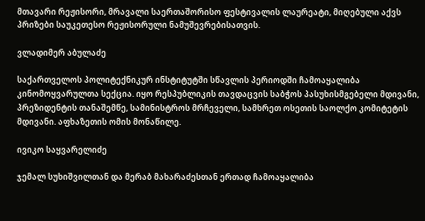მთავარი რეჟისორი, მრავალი საერთაშორისო ფესტივალის ლაურეატი, მიღებული აქვს პრიზები საუკეთესო რეჟისორული ნამუშევრებისათვის.

ვლადიმერ აბულაძე

საქართველოს პოლიტექნიკურ ინსტიტუტში სწავლის პერიოდში ჩამოაყალიბა კინომოყვარულთა სექცია. იყო რესპუბლიკის თავდაცვის საბჭოს პასუხისმგებელი მდივანი, პრეზიდენტის თანაშემწე, სამინისტროს მრჩეველი, სამხრეთ ოსეთის საოლქო კომიტეტის მდივანი. აფხაზეთის ომის მონაწილე.

ივიკო საყვარელიძე

ჯემალ სუხიშვილთან და მერაბ მახარაძესთან ერთად ჩამოაყალიბა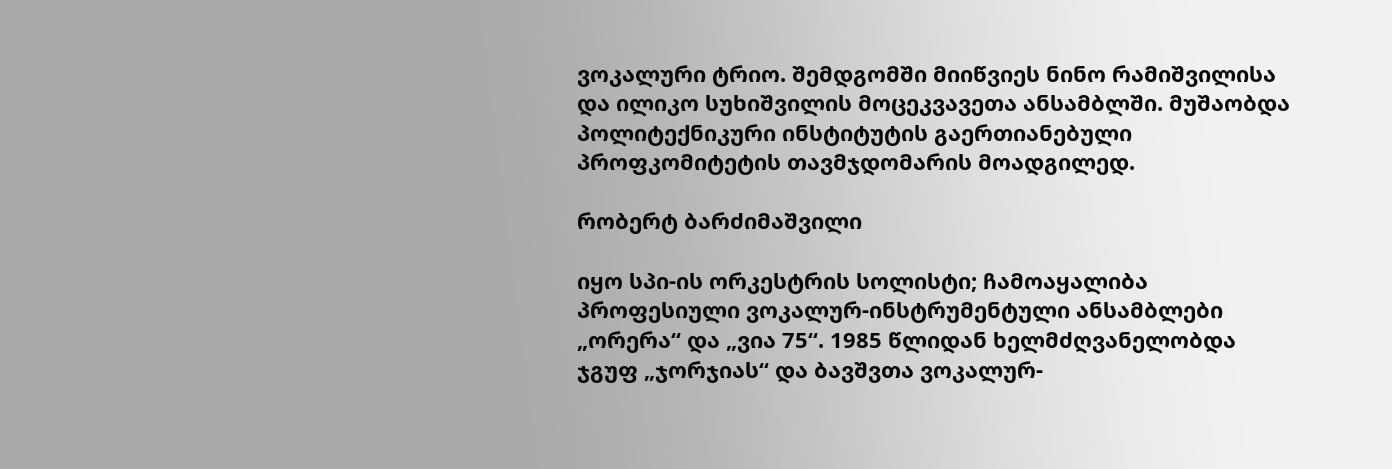ვოკალური ტრიო. შემდგომში მიიწვიეს ნინო რამიშვილისა და ილიკო სუხიშვილის მოცეკვავეთა ანსამბლში. მუშაობდა პოლიტექნიკური ინსტიტუტის გაერთიანებული პროფკომიტეტის თავმჯდომარის მოადგილედ.

რობერტ ბარძიმაშვილი

იყო სპი-ის ორკესტრის სოლისტი; ჩამოაყალიბა პროფესიული ვოკალურ-ინსტრუმენტული ანსამბლები „ორერა“ და „ვია 75“. 1985 წლიდან ხელმძღვანელობდა ჯგუფ „ჯორჯიას“ და ბავშვთა ვოკალურ-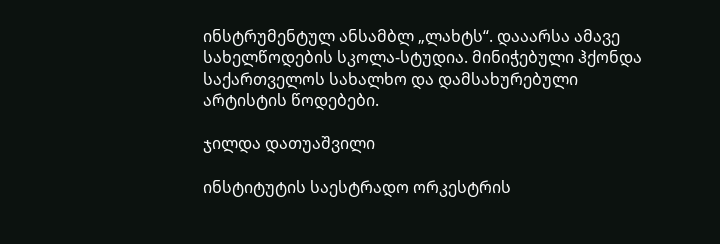ინსტრუმენტულ ანსამბლ „ლახტს“. დააარსა ამავე სახელწოდების სკოლა-სტუდია. მინიჭებული ჰქონდა საქართველოს სახალხო და დამსახურებული არტისტის წოდებები.

ჯილდა დათუაშვილი

ინსტიტუტის საესტრადო ორკესტრის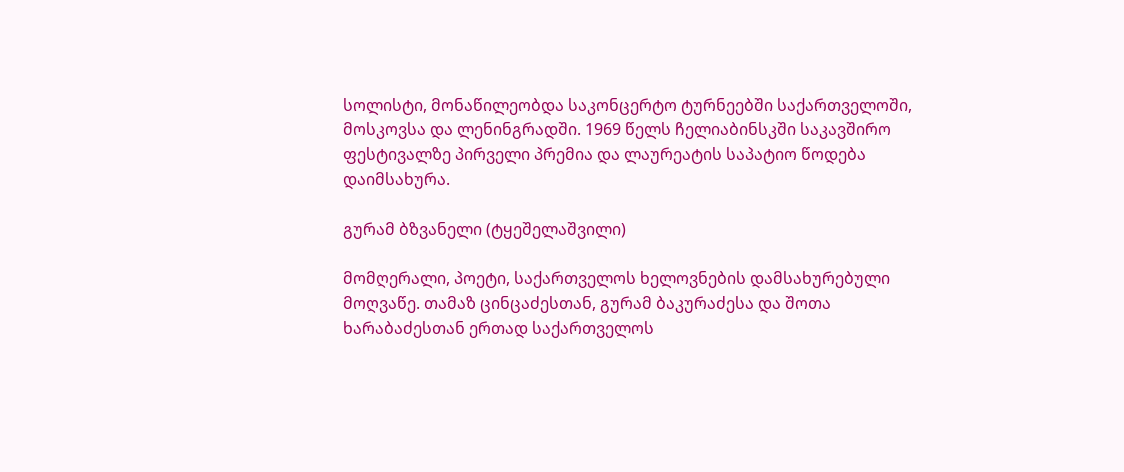სოლისტი, მონაწილეობდა საკონცერტო ტურნეებში საქართველოში, მოსკოვსა და ლენინგრადში. 1969 წელს ჩელიაბინსკში საკავშირო ფესტივალზე პირველი პრემია და ლაურეატის საპატიო წოდება დაიმსახურა.

გურამ ბზვანელი (ტყეშელაშვილი)

მომღერალი, პოეტი, საქართველოს ხელოვნების დამსახურებული მოღვაწე. თამაზ ცინცაძესთან, გურამ ბაკურაძესა და შოთა ხარაბაძესთან ერთად საქართველოს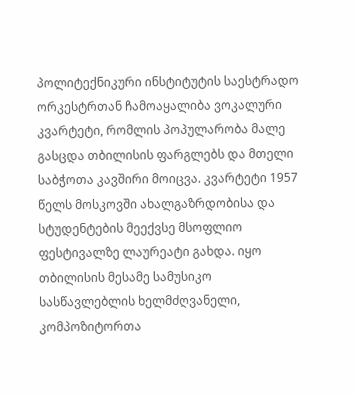პოლიტექნიკური ინსტიტუტის საესტრადო ორკესტრთან ჩამოაყალიბა ვოკალური კვარტეტი, რომლის პოპულარობა მალე გასცდა თბილისის ფარგლებს და მთელი საბჭოთა კავშირი მოიცვა. კვარტეტი 1957 წელს მოსკოვში ახალგაზრდობისა და სტუდენტების მეექვსე მსოფლიო ფესტივალზე ლაურეატი გახდა. იყო თბილისის მესამე სამუსიკო სასწავლებლის ხელმძღვანელი, კომპოზიტორთა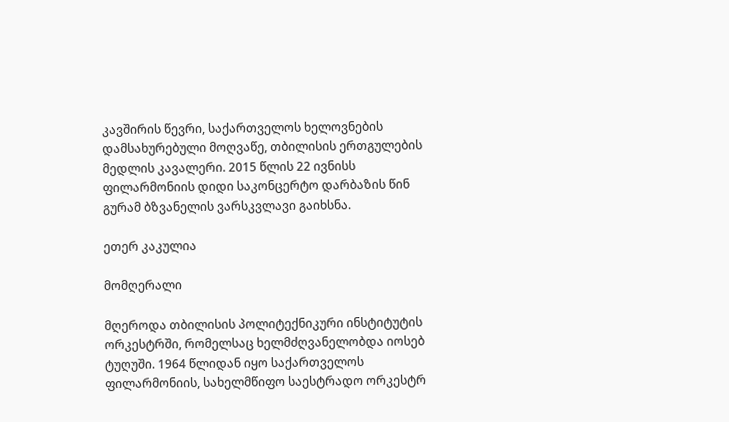კავშირის წევრი, საქართველოს ხელოვნების დამსახურებული მოღვაწე, თბილისის ერთგულების მედლის კავალერი. 2015 წლის 22 ივნისს ფილარმონიის დიდი საკონცერტო დარბაზის წინ გურამ ბზვანელის ვარსკვლავი გაიხსნა.

ეთერ კაკულია

მომღერალი

მღეროდა თბილისის პოლიტექნიკური ინსტიტუტის ორკესტრში, რომელსაც ხელმძღვანელობდა იოსებ ტუღუში. 1964 წლიდან იყო საქართველოს ფილარმონიის, სახელმწიფო საესტრადო ორკესტრ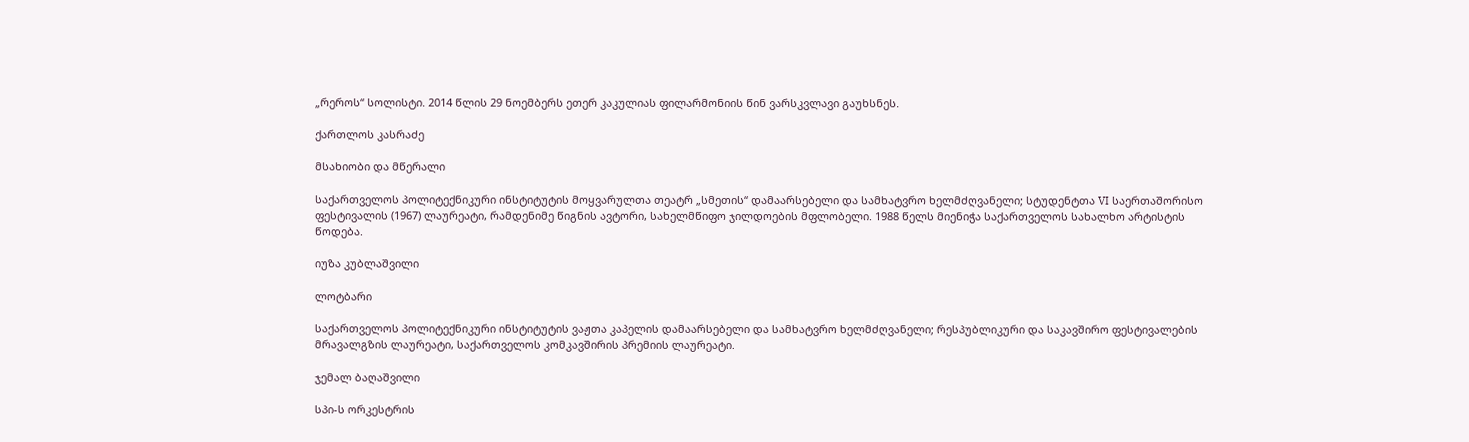„რეროს“ სოლისტი. 2014 წლის 29 ნოემბერს ეთერ კაკულიას ფილარმონიის წინ ვარსკვლავი გაუხსნეს.

ქართლოს კასრაძე

მსახიობი და მწერალი

საქართველოს პოლიტექნიკური ინსტიტუტის მოყვარულთა თეატრ „სმეთის“ დამაარსებელი და სამხატვრო ხელმძღვანელი; სტუდენტთა VI საერთაშორისო ფესტივალის (1967) ლაურეატი, რამდენიმე წიგნის ავტორი, სახელმწიფო ჯილდოების მფლობელი. 1988 წელს მიენიჭა საქართველოს სახალხო არტისტის წოდება.

იუზა კუბლაშვილი

ლოტბარი

საქართველოს პოლიტექნიკური ინსტიტუტის ვაჟთა კაპელის დამაარსებელი და სამხატვრო ხელმძღვანელი; რესპუბლიკური და საკავშირო ფესტივალების მრავალგზის ლაურეატი, საქართველოს კომკავშირის პრემიის ლაურეატი.

ჯემალ ბაღაშვილი

სპი-ს ორკესტრის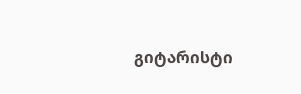გიტარისტი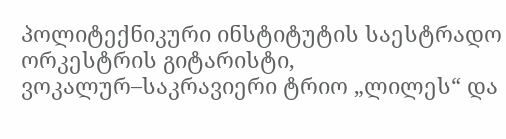პოლიტექნიკური ინსტიტუტის საესტრადო ორკესტრის გიტარისტი, ვოკალურ–საკრავიერი ტრიო „ლილეს“ და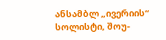ანსამბლ „ივერიის“ სოლისტი, შოუ-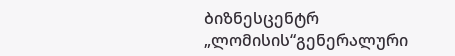ბიზნესცენტრ „ლომისის“გენერალური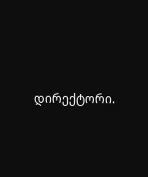დირექტორი.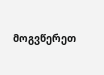მოგვწერეთ